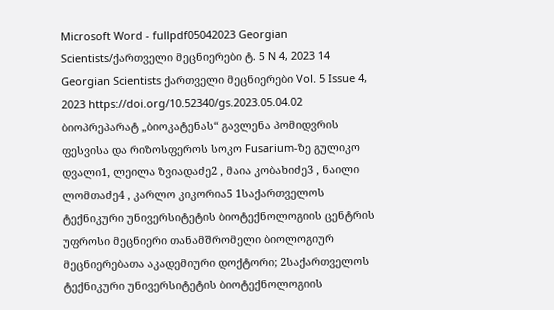Microsoft Word - fullpdf05042023 Georgian Scientists/ქართველი მეცნიერები ტ. 5 N 4, 2023 14 Georgian Scientists ქართველი მეცნიერები Vol. 5 Issue 4, 2023 https://doi.org/10.52340/gs.2023.05.04.02 ბიოპრეპარატ „ბიოკატენას“ გავლენა პომიდვრის ფესვისა და რიზოსფეროს სოკო Fusarium-ზე გულიკო დვალი1, ლეილა ზვიადაძე2 , მაია კობახიძე3 , ნაილი ლომთაძე4 , კარლო კიკორია5 1საქართველოს ტექნიკური უნივერსიტეტის ბიოტექნოლოგიის ცენტრის უფროსი მეცნიერი თანამშრომელი ბიოლოგიურ მეცნიერებათა აკადემიური დოქტორი; 2საქართველოს ტექნიკური უნივერსიტეტის ბიოტექნოლოგიის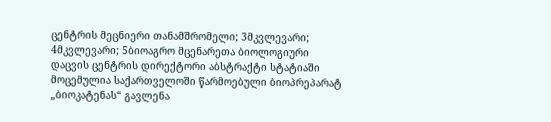ცენტრის მეცნიერი თანამშრომელი; 3მკვლევარი; 4მკვლევარი; 5ბიოაგრო მცენარეთა ბიოლოგიური დაცვის ცენტრის დირექტორი აბსტრაქტი სტატიაში მოცემულია საქართველოში წარმოებული ბიოპრეპარატ „ბიოკატენას“ გავლენა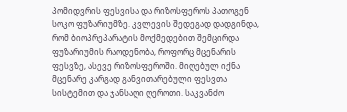პომიდვრის ფესვისა და რიზოსფეროს პათოგენ სოკო ფუზარიუმზე. კვლევის შედეგად დადგინდა, რომ ბიოპრეპარატის მოქმედებით შემცირდა ფუზარიუმის რაოდენობა, როფორც მცენარის ფესვზე, ასევე რიზოსფეროში. მიღებულ იქნა მცენარე კარგად განვითარებული ფესვთა სისტემით და ჯანსაღი ღეროთი. საკვანძო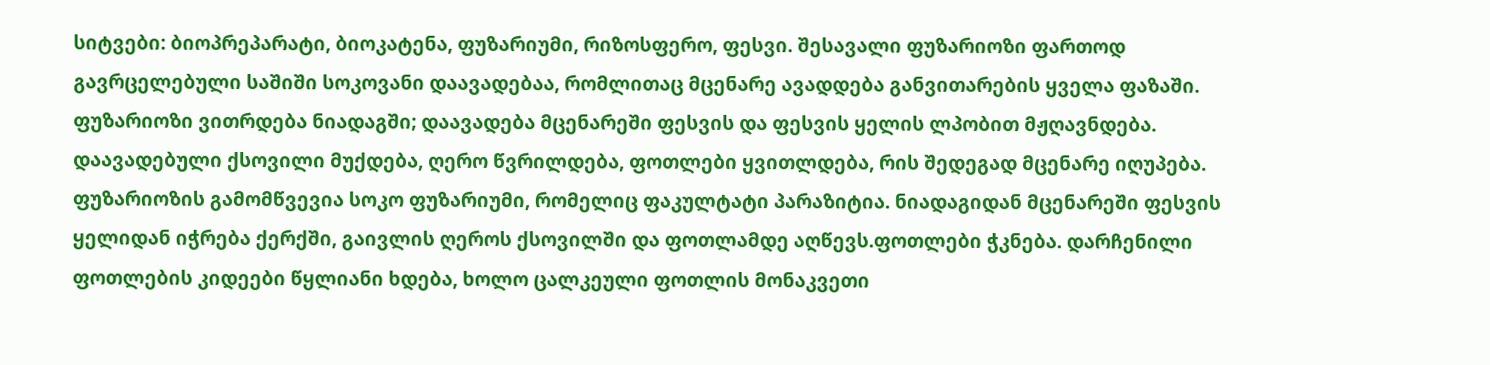სიტვები: ბიოპრეპარატი, ბიოკატენა, ფუზარიუმი, რიზოსფერო, ფესვი. შესავალი ფუზარიოზი ფართოდ გავრცელებული საშიში სოკოვანი დაავადებაა, რომლითაც მცენარე ავადდება განვითარების ყველა ფაზაში. ფუზარიოზი ვითრდება ნიადაგში; დაავადება მცენარეში ფესვის და ფესვის ყელის ლპობით მჟღავნდება. დაავადებული ქსოვილი მუქდება, ღერო წვრილდება, ფოთლები ყვითლდება, რის შედეგად მცენარე იღუპება. ფუზარიოზის გამომწვევია სოკო ფუზარიუმი, რომელიც ფაკულტატი პარაზიტია. ნიადაგიდან მცენარეში ფესვის ყელიდან იჭრება ქერქში, გაივლის ღეროს ქსოვილში და ფოთლამდე აღწევს.ფოთლები ჭკნება. დარჩენილი ფოთლების კიდეები წყლიანი ხდება, ხოლო ცალკეული ფოთლის მონაკვეთი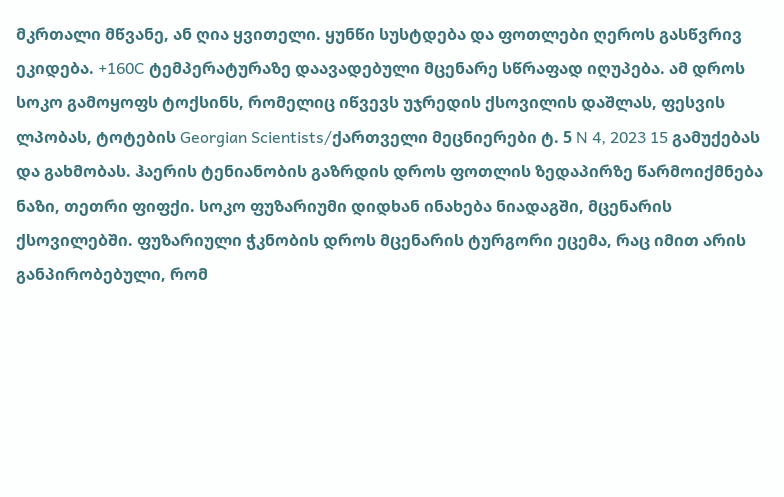მკრთალი მწვანე, ან ღია ყვითელი. ყუნწი სუსტდება და ფოთლები ღეროს გასწვრივ ეკიდება. +160C ტემპერატურაზე დაავადებული მცენარე სწრაფად იღუპება. ამ დროს სოკო გამოყოფს ტოქსინს, რომელიც იწვევს უჯრედის ქსოვილის დაშლას, ფესვის ლპობას, ტოტების Georgian Scientists/ქართველი მეცნიერები ტ. 5 N 4, 2023 15 გამუქებას და გახმობას. ჰაერის ტენიანობის გაზრდის დროს ფოთლის ზედაპირზე წარმოიქმნება ნაზი, თეთრი ფიფქი. სოკო ფუზარიუმი დიდხან ინახება ნიადაგში, მცენარის ქსოვილებში. ფუზარიული ჭკნობის დროს მცენარის ტურგორი ეცემა, რაც იმით არის განპირობებული, რომ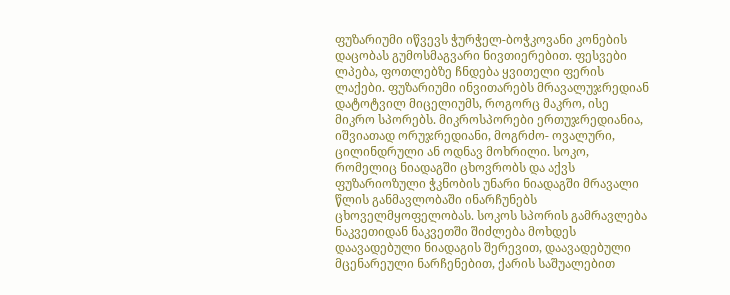ფუზარიუმი იწვევს ჭურჭელ-ბოჭკოვანი კონების დაცობას გუმოსმაგვარი ნივთიერებით. ფესვები ლპება, ფოთლებზე ჩნდება ყვითელი ფერის ლაქები. ფუზარიუმი ინვითარებს მრავალუჯრედიან დატოტვილ მიცელიუმს, როგორც მაკრო, ისე მიკრო სპორებს. მიკროსპორები ერთუჯრედიანია, იშვიათად ორუჯრედიანი, მოგრძო- ოვალური, ცილინდრული ან ოდნავ მოხრილი. სოკო, რომელიც ნიადაგში ცხოვრობს და აქვს ფუზარიოზული ჭკნობის უნარი ნიადაგში მრავალი წლის განმავლობაში ინარჩუნებს ცხოველმყოფელობას. სოკოს სპორის გამრავლება ნაკვეთიდან ნაკვეთში შიძლება მოხდეს დაავადებული ნიადაგის შერევით, დაავადებული მცენარეული ნარჩენებით, ქარის საშუალებით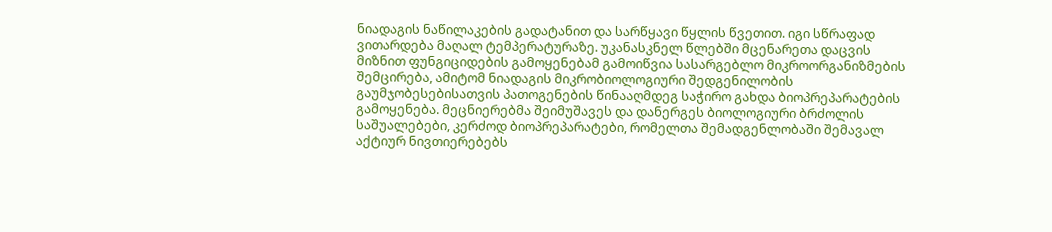ნიადაგის ნაწილაკების გადატანით და სარწყავი წყლის წვეთით. იგი სწრაფად ვითარდება მაღალ ტემპერატურაზე. უკანასკნელ წლებში მცენარეთა დაცვის მიზნით ფუნგიციდების გამოყენებამ გამოიწვია სასარგებლო მიკროორგანიზმების შემცირება, ამიტომ ნიადაგის მიკრობიოლოგიური შედგენილობის გაუმჯობესებისათვის პათოგენების წინააღმდეგ საჭირო გახდა ბიოპრეპარატების გამოყენება. მეცნიერებმა შეიმუშავეს და დანერგეს ბიოლოგიური ბრძოლის საშუალებები, კერძოდ ბიოპრეპარატები, რომელთა შემადგენლობაში შემავალ აქტიურ ნივთიერებებს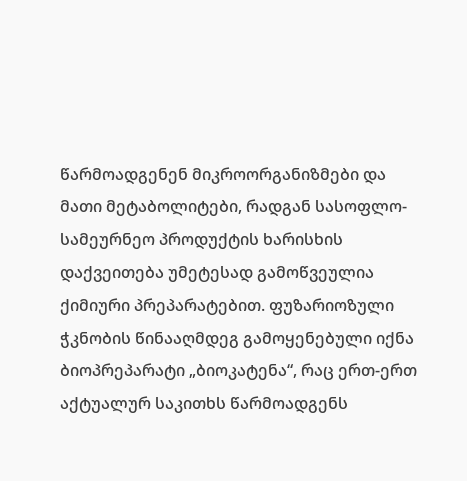წარმოადგენენ მიკროორგანიზმები და მათი მეტაბოლიტები, რადგან სასოფლო-სამეურნეო პროდუქტის ხარისხის დაქვეითება უმეტესად გამოწვეულია ქიმიური პრეპარატებით. ფუზარიოზული ჭკნობის წინააღმდეგ გამოყენებული იქნა ბიოპრეპარატი „ბიოკატენა“, რაც ერთ-ერთ აქტუალურ საკითხს წარმოადგენს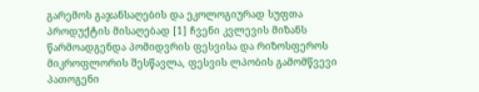გარემოს გაჯანსაღების და ეკოლოგიურად სუფთა პროდუქტის მისაღებად [1] ჩვენი კვლევის მიზანს წარმოადგენდა პომიდვრის ფესვისა და რიზოსფეროს მიკროფლორის შესწავლა, ფესვის ლპობის გამომწვევი პათოგენი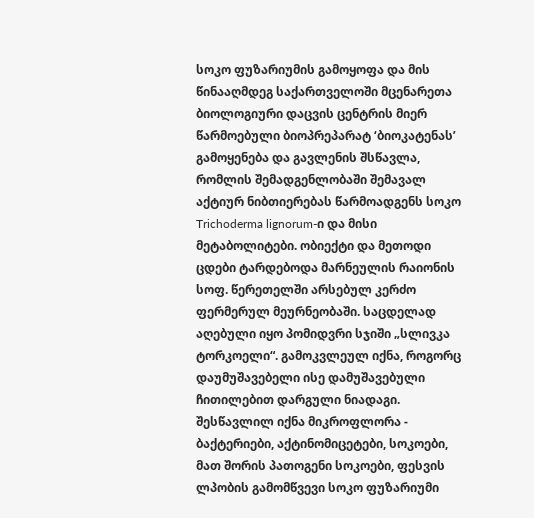სოკო ფუზარიუმის გამოყოფა და მის წინააღმდეგ საქართველოში მცენარეთა ბიოლოგიური დაცვის ცენტრის მიერ წარმოებული ბიოპრეპარატ ‘ბიოკატენას’ გამოყენება და გავლენის შსწავლა, რომლის შემადგენლობაში შემავალ აქტიურ ნიბთიერებას წარმოადგენს სოკო Trichoderma lignorum-ი და მისი მეტაბოლიტები. ობიექტი და მეთოდი ცდები ტარდებოდა მარნეულის რაიონის სოფ. წერეთელში არსებულ კერძო ფერმერულ მეურნეობაში. საცდელად აღებული იყო პომიდვრი სჯიში „სლივკა ტორკოელი“. გამოკვლეულ იქნა, როგორც დაუმუშავებელი ისე დამუშავებული ჩითილებით დარგული ნიადაგი. შესწავლილ იქნა მიკროფლორა - ბაქტერიები, აქტინომიცეტები, სოკოები, მათ შორის პათოგენი სოკოები, ფესვის ლპობის გამომწვევი სოკო ფუზარიუმი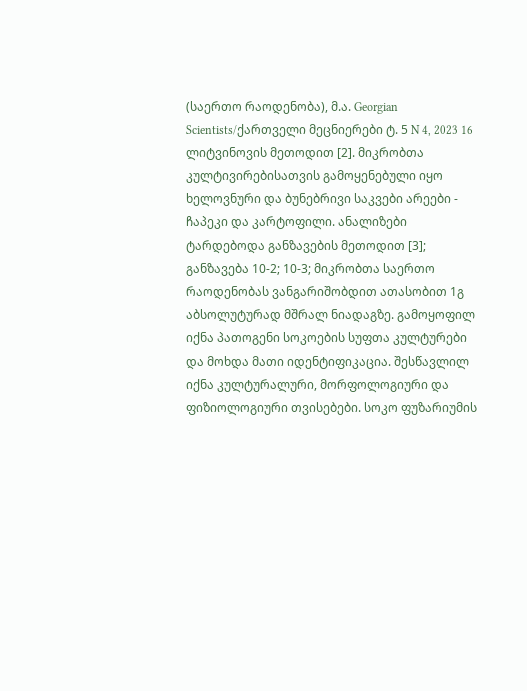(საერთო რაოდენობა), მ.ა. Georgian Scientists/ქართველი მეცნიერები ტ. 5 N 4, 2023 16 ლიტვინოვის მეთოდით [2]. მიკრობთა კულტივირებისათვის გამოყენებული იყო ხელოვნური და ბუნებრივი საკვები არეები - ჩაპეკი და კარტოფილი. ანალიზები ტარდებოდა განზავების მეთოდით [3]; განზავება 10-2; 10-3; მიკრობთა საერთო რაოდენობას ვანგარიშობდით ათასობით 1გ აბსოლუტურად მშრალ ნიადაგზე. გამოყოფილ იქნა პათოგენი სოკოების სუფთა კულტურები და მოხდა მათი იდენტიფიკაცია. შესწავლილ იქნა კულტურალური, მორფოლოგიური და ფიზიოლოგიური თვისებები. სოკო ფუზარიუმის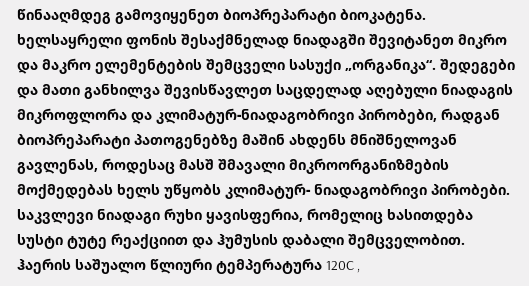წინააღმდეგ გამოვიყენეთ ბიოპრეპარატი ბიოკატენა. ხელსაყრელი ფონის შესაქმნელად ნიადაგში შევიტანეთ მიკრო და მაკრო ელემენტების შემცველი სასუქი „ორგანიკა“. შედეგები და მათი განხილვა შევისწავლეთ საცდელად აღებული ნიადაგის მიკროფლორა და კლიმატურ-ნიადაგობრივი პირობები, რადგან ბიოპრეპარატი პათოგენებზე მაშინ ახდენს მნიშნელოვან გავლენას, როდესაც მასშ შმავალი მიკროორგანიზმების მოქმედებას ხელს უწყობს კლიმატურ- ნიადაგობრივი პირობები. საკვლევი ნიადაგი რუხი ყავისფერია, რომელიც ხასითდება სუსტი ტუტე რეაქციით და ჰუმუსის დაბალი შემცველობით. ჰაერის საშუალო წლიური ტემპერატურა 120C ,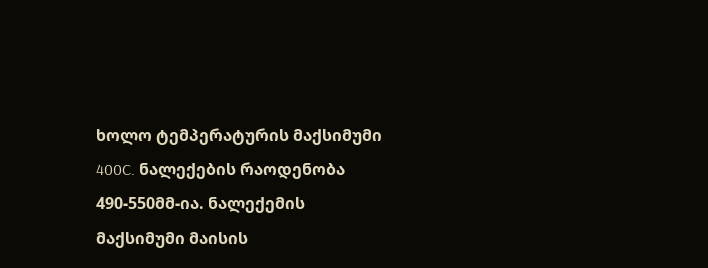ხოლო ტემპერატურის მაქსიმუმი 400C. ნალექების რაოდენობა 490-550მმ-ია. ნალექემის მაქსიმუმი მაისის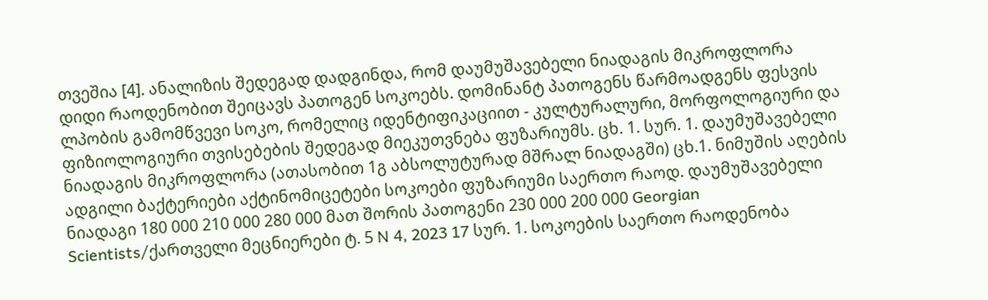თვეშია [4]. ანალიზის შედეგად დადგინდა, რომ დაუმუშავებელი ნიადაგის მიკროფლორა დიდი რაოდენობით შეიცავს პათოგენ სოკოებს. დომინანტ პათოგენს წარმოადგენს ფესვის ლპობის გამომწვევი სოკო, რომელიც იდენტიფიკაციით - კულტურალური, მორფოლოგიური და ფიზიოლოგიური თვისებების შედეგად მიეკუთვნება ფუზარიუმს. ცხ. 1. სურ. 1. დაუმუშავებელი ნიადაგის მიკროფლორა (ათასობით 1გ აბსოლუტურად მშრალ ნიადაგში) ცხ.1. ნიმუშის აღების ადგილი ბაქტერიები აქტინომიცეტები სოკოები ფუზარიუმი საერთო რაოდ. დაუმუშავებელი ნიადაგი 180 000 210 000 280 000 მათ შორის პათოგენი 230 000 200 000 Georgian Scientists/ქართველი მეცნიერები ტ. 5 N 4, 2023 17 სურ. 1. სოკოების საერთო რაოდენობა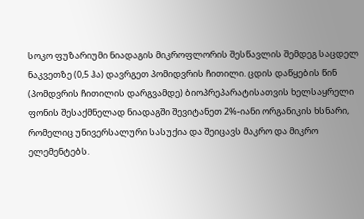სოკო ფუზარიუმი ნიადაგის მიკროფლორის შესწავლის შემდეგ საცდელ ნაკვეთზე (0,5 ჰა) დავრგეთ პომიდვრის ჩითილი. ცდის დაწყების წინ (პომდვრის ჩითილის დარგვამდე) ბიოპრეპარატისათვის ხელსაყრელი ფონის შესაქმნელად ნიადაგში შევიტანეთ 2%-იანი ორგანიკის ხსნარი, რომელიც უნივერსალური სასუქია და შეიცავს მაკრო და მიკრო ელემენტებს.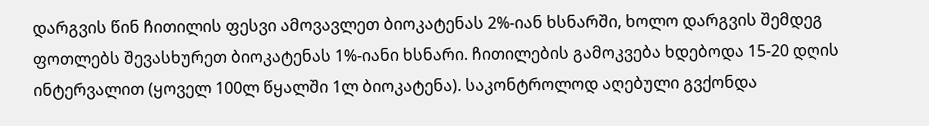დარგვის წინ ჩითილის ფესვი ამოვავლეთ ბიოკატენას 2%-იან ხსნარში, ხოლო დარგვის შემდეგ ფოთლებს შევასხურეთ ბიოკატენას 1%-იანი ხსნარი. ჩითილების გამოკვება ხდებოდა 15-20 დღის ინტერვალით (ყოველ 100ლ წყალში 1ლ ბიოკატენა). საკონტროლოდ აღებული გვქონდა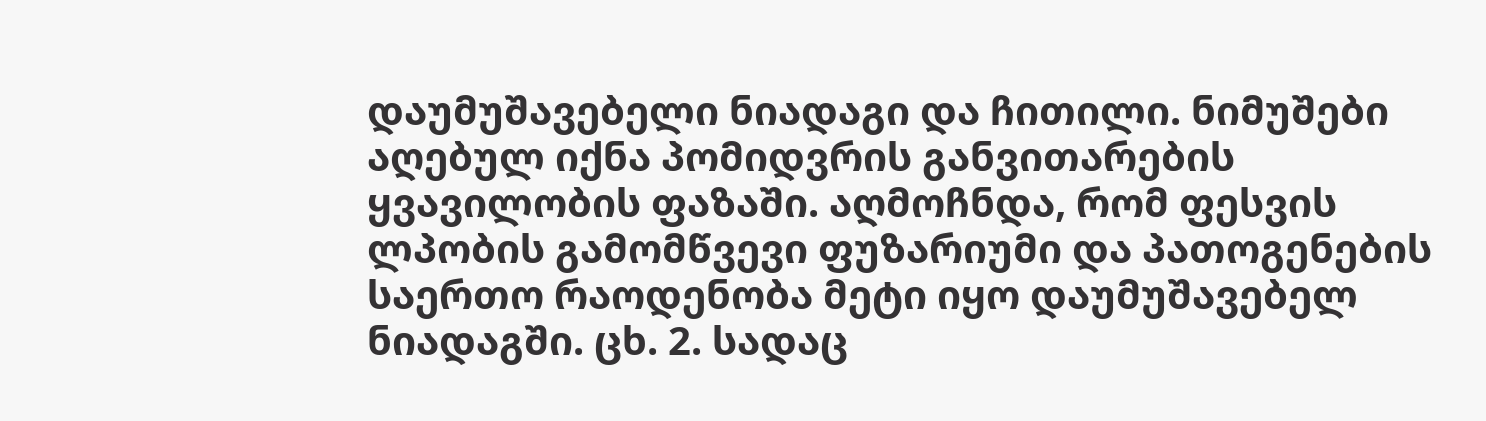დაუმუშავებელი ნიადაგი და ჩითილი. ნიმუშები აღებულ იქნა პომიდვრის განვითარების ყვავილობის ფაზაში. აღმოჩნდა, რომ ფესვის ლპობის გამომწვევი ფუზარიუმი და პათოგენების საერთო რაოდენობა მეტი იყო დაუმუშავებელ ნიადაგში. ცხ. 2. სადაც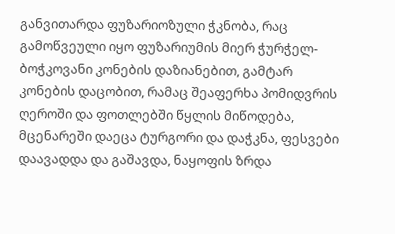განვითარდა ფუზარიოზული ჭკნობა, რაც გამოწვეული იყო ფუზარიუმის მიერ ჭურჭელ-ბოჭკოვანი კონების დაზიანებით, გამტარ კონების დაცობით, რამაც შეაფერხა პომიდვრის ღეროში და ფოთლებში წყლის მიწოდება, მცენარეში დაეცა ტურგორი და დაჭკნა, ფესვები დაავადდა და გაშავდა, ნაყოფის ზრდა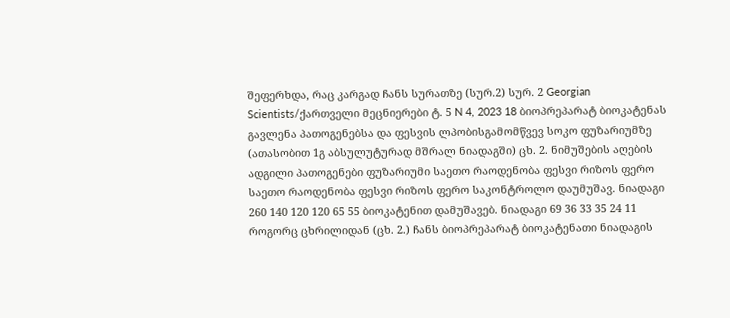შეფერხდა, რაც კარგად ჩანს სურათზე (სურ.2) სურ. 2 Georgian Scientists/ქართველი მეცნიერები ტ. 5 N 4, 2023 18 ბიოპრეპარატ ბიოკატენას გავლენა პათოგენებსა და ფესვის ლპობისგამომწვევ სოკო ფუზარიუმზე (ათასობით 1გ აბსულუტურად მშრალ ნიადაგში) ცხ. 2. ნიმუშების აღების ადგილი პათოგენები ფუზარიუმი საეთო რაოდენობა ფესვი რიზოს ფერო საეთო რაოდენობა ფესვი რიზოს ფერო საკონტროლო დაუმუშავ. ნიადაგი 260 140 120 120 65 55 ბიოკატენით დამუშავებ. ნიადაგი 69 36 33 35 24 11 როგორც ცხრილიდან (ცხ. 2.) ჩანს ბიოპრეპარატ ბიოკატენათი ნიადაგის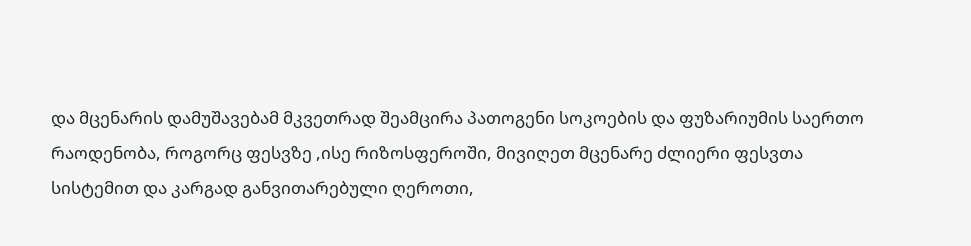და მცენარის დამუშავებამ მკვეთრად შეამცირა პათოგენი სოკოების და ფუზარიუმის საერთო რაოდენობა, როგორც ფესვზე ,ისე რიზოსფეროში, მივიღეთ მცენარე ძლიერი ფესვთა სისტემით და კარგად განვითარებული ღეროთი,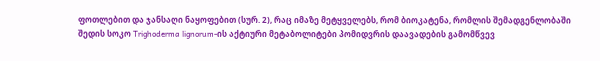ფოთლებით და ჯანსაღი ნაყოფებით (სურ. 2), რაც იმაზე მეტყველებს, რომ ბიოკატენა, რომლის შემადგენლობაში შედის სოკო Trighoderma lignorum-ის აქტიური მეტაბოლიტები პომიდვრის დაავადების გამომწვევ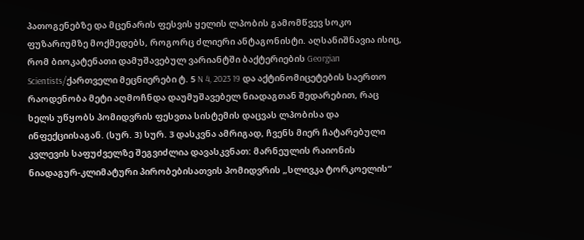პათოგენებზე და მცენარის ფესვის ყელის ლპობის გამომწვევ სოკო ფუზარიუმზე მოქმედებს, როგორც ძლიერი ანტაგონისტი. აღსანიშნავია ისიც, რომ ბიოკატენათი დამუშავებულ ვარიანტში ბაქტერიების Georgian Scientists/ქართველი მეცნიერები ტ. 5 N 4, 2023 19 და აქტინომიცეტების საერთო რაოდენობა მეტი აღმოჩნდა დაუმუშავებელ ნიადაგთან შედარებით, რაც ხელს უწყობს პომიდვრის ფესვთა სისტემის დაცვას ლპობისა და ინფექციისაგან. (სურ. 3) სურ. 3 დასკვნა ამრიგად, ჩვენს მიერ ჩატარებული კვლევის საფუძველზე შეგვიძლია დავასკვნათ: მარნეულის რაიონის ნიადაგურ-კლიმატური პირობებისათვის პომიდვრის „სლივკა ტორკოელის“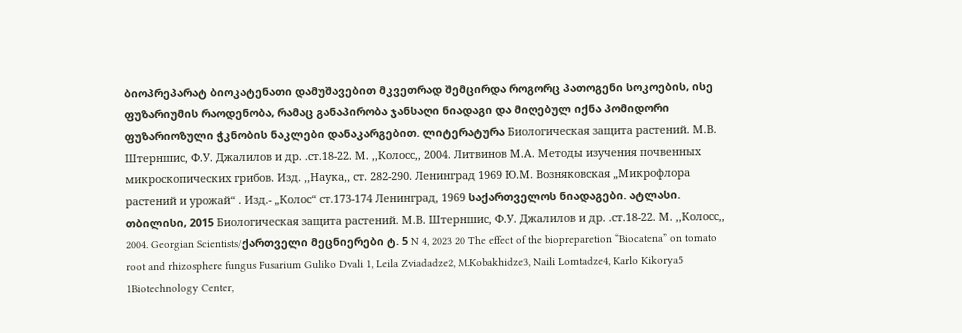ბიოპრეპარატ ბიოკატენათი დამუშავებით მკვეთრად შემცირდა როგორც პათოგენი სოკოების, ისე ფუზარიუმის რაოდენობა, რამაც განაპირობა ჯანსაღი ნიადაგი და მიღებულ იქნა პომიდორი ფუზარიოზული ჭკნობის ნაკლები დანაკარგებით. ლიტერატურა Биологическая защита растений. М.В. Штерншис, Ф.У. Джалилов и др. .ст.18-22. М. ,,Колосс,, 2004. Литвинов М.А. Методы изучения почвенных микроскопических грибов. Изд. ,,Наука,, ст. 282-290. Ленинград 1969 Ю.М. Возняковская „Микрофлора растений и урожай“ . Изд.- „Колос“ ст.173-174 Ленинград, 1969 საქართველოს ნიადაგები. ატლასი. თბილისი, 2015 Биологическая защита растений. М.В. Штерншис, Ф.У. Джалилов и др. .ст.18-22. М. ,,Колосс,, 2004. Georgian Scientists/ქართველი მეცნიერები ტ. 5 N 4, 2023 20 The effect of the biopreparetion “Biocatena” on tomato root and rhizosphere fungus Fusarium Guliko Dvali 1, Leila Zviadadze2, M.Kobakhidze3, Naili Lomtadze4, Karlo Kikorya5 1Biotechnology Center,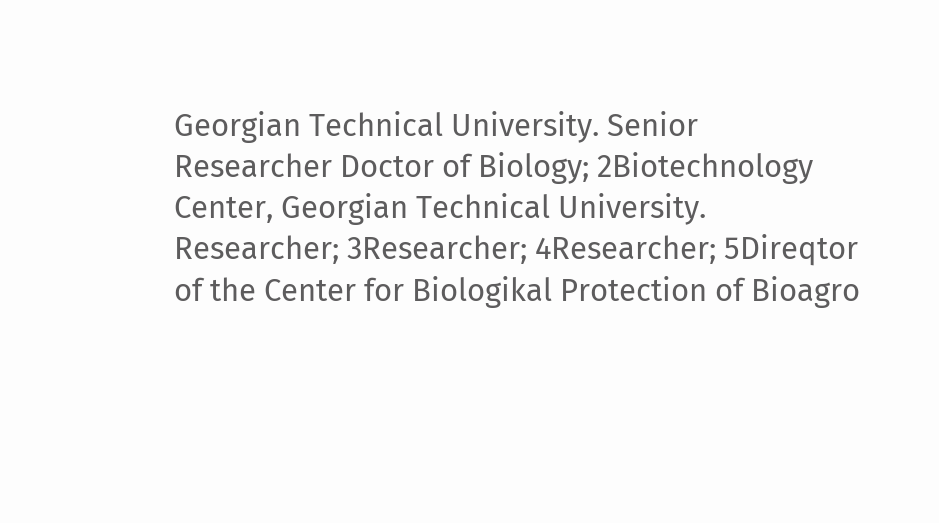Georgian Technical University. Senior Researcher Doctor of Biology; 2Biotechnology Center, Georgian Technical University. Researcher; 3Researcher; 4Researcher; 5Direqtor of the Center for Biologikal Protection of Bioagro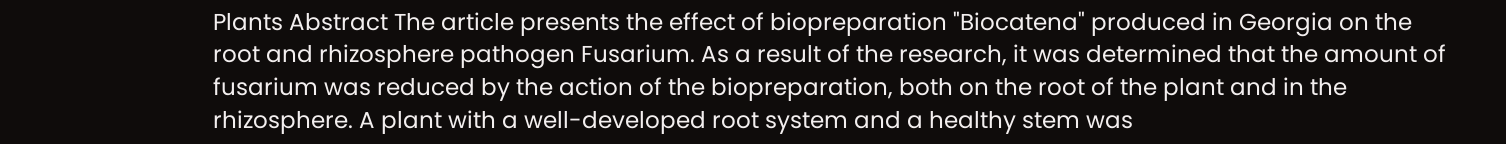Plants Abstract The article presents the effect of biopreparation "Biocatena" produced in Georgia on the root and rhizosphere pathogen Fusarium. As a result of the research, it was determined that the amount of fusarium was reduced by the action of the biopreparation, both on the root of the plant and in the rhizosphere. A plant with a well-developed root system and a healthy stem was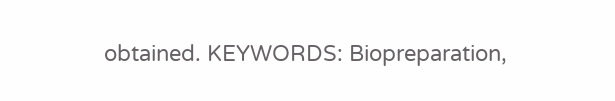obtained. KEYWORDS: Biopreparation,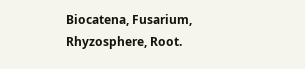Biocatena, Fusarium, Rhyzosphere, Root.